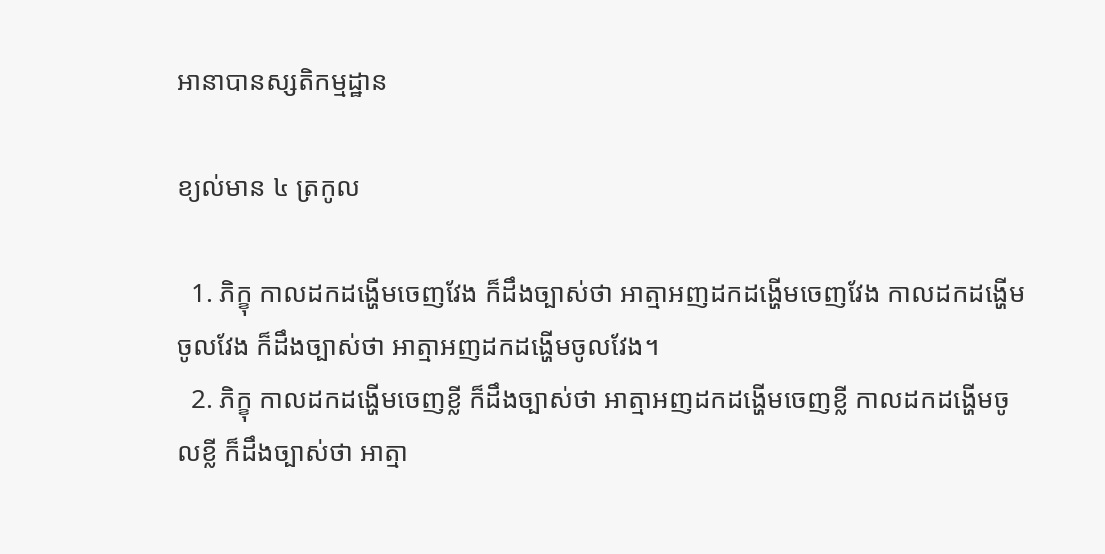អានាបានស្សតិកម្មដ្ឋាន

ខ្យល់មាន ៤ ត្រកូល

  1. ភិក្ខុ កាលដកដង្ហើមចេញវែង ក៏ដឹងច្បាស់ថា អាត្មាអញដកដង្ហើមចេញវែង កាលដកដង្ហើមចូលវែង ក៏ដឹងច្បាស់ថា អាត្មាអញដកដង្ហើមចូលវែង។
  2. ភិក្ខុ កាលដកដង្ហើមចេញខ្លី ក៏ដឹងច្បាស់ថា អាត្មាអញដកដង្ហើមចេញខ្លី កាលដកដង្ហើមចូលខ្លី ក៏ដឹងច្បាស់ថា អាត្មា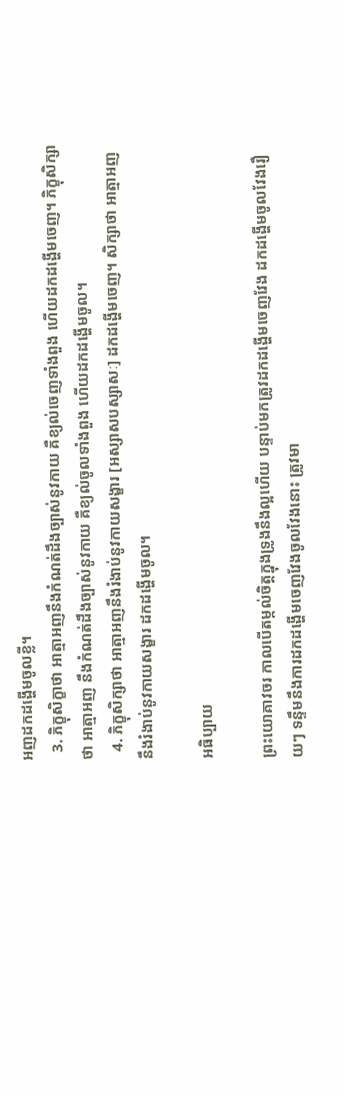អញដកដង្ហើមចូលខ្លី។
  3. ភិក្ខុសិក្ខាថា អាត្មាអញនឹងកំណត់ដឹងច្បាស់នូវកាយ គឺខ្យល់ចេញទាំងពួង ហើយដកដង្ហើមចេញ។ ភិក្ខុសិក្សាថា អាត្មាអញ នឹងកំណត់ដឹងច្បាស់នូវកាយ គឺខ្យល់ចូលទាំងពួង ហើយដកដង្ហើមចូល។
  4. ភិក្ខុសិក្សាថា អាត្មាអញនឹងរំងាប់នូវកាយសង្ខារ [អស្សាសបស្សាសៈ] ដកដង្ហើមចេញ។ សិក្សាថា អាត្មាអញនឹងរំងាប់នូវកាយសង្ខារ ដកដង្ហើមចូល។

អធិប្បាយ

ព្រះយោគាវចរ កាលបើតម្កល់ចិត្តក្នុងទ្រូងនឹងល្អហើយ បន្ទាប់មកត្រូវដកដង្ហើមចេញវែង ដកដង្ហើមចូលវែងរឿយៗ ទន្ទឹមនឹងការដកដង្ហើមចេញវែងចូលវែងនោះ ត្រូវមា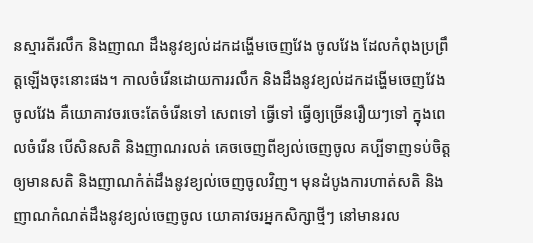នស្មារតីរលឹក និងញាណ ដឹងនូវខ្យល់ដកដង្ហើមចេញវែង ចូលវែង ដែលកំពុងប្រព្រឹត្តឡើងចុះនោះផង។ កាលចំរើនដោយការរលឹក និងដឹងនូវខ្យល់ដកដង្ហើមចេញវែង ចូលវែង គឺយោគាវចរចេះតែចំរើនទៅ សេពទៅ ធ្វើទៅ ធ្វើឲ្យច្រើនរឿយៗទៅ ក្នុងពេលចំរើន បើសិនសតិ និងញាណរលត់ គេចចេញពីខ្យល់ចេញចូល គប្បីទាញទប់ចិត្តឲ្យមានសតិ និងញាណកំត់ដឹងនូវខ្យល់ចេញចូលវិញ។ មុនដំបូងការហាត់សតិ និងញាណកំណត់ដឹងនូវខ្យល់ចេញចូល យោគាវចរអ្នកសិក្សាថ្មីៗ នៅមានរល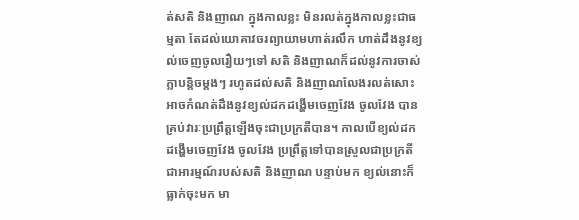ត់សតិ និងញាណ ក្នុងកាលខ្លះ មិនរលត់ក្នុងកាលខ្លះជាធម្មតា តែដល់យោគាវចរព្យាយាមហាត់រលឹក ហាត់ដឹងនូវខ្យល់ចេញចូលរឿយៗទៅ សតិ និងញាណក៏ដល់នូវការចាស់ក្លាបន្តិចម្តងៗ រហូតដល់សតិ និងញាណលែងរលត់សោះ អាចកំណត់ដឹងនូវខ្យល់ដកដង្ហើមចេញវែង ចូលវែង បានគ្រប់វារៈប្រព្រឹត្តឡើងចុះជាប្រក្រតីបាន។ កាលបើខ្យល់ដកដង្ហើមចេញវែង ចូលវែង ប្រព្រឹត្តទៅបានស្រួលជាប្រក្រតី ជាអារម្មណ៍របស់សតិ និងញាណ បន្ទាប់មក ខ្យល់នោះក៏ធ្លាក់ចុះមក មា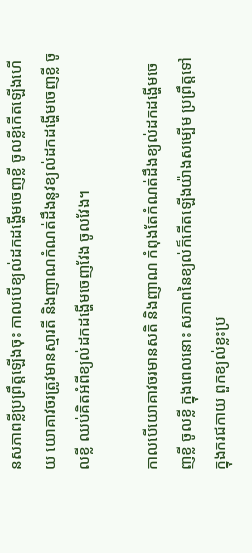នសភាពខ្លីប្រព្រឹត្តឡើងចុះ កាលបើខ្យល់ដកដង្ហើមចេញខ្លី ចូលខ្លីកើតឡើងហើយ យោគាវចរត្រូវមានស្មារតី និងញាណកំណត់ដឹងនូវខ្យល់ដកដង្ហើមចេញខ្លី ចូលខ្លី ឈប់គិតអំពីខ្យល់ដកដង្ហើមចេញវែង ចូលវែង។

កាលបើយោគាវចរមានសតិ និងញាណ កំពុងតែកំណត់ដឹងខ្យល់ដកដង្ហើមចេញខ្លី ចូលខ្លី ក្នុងពេលនោះ សភាពនៃខ្យល់ក៏កើតឡើងយ៉ាងសម្បើម ប្រព្រឹត្តទៅក្នុងករជកាយ ពួកខ្យល់ខ្លះប្រ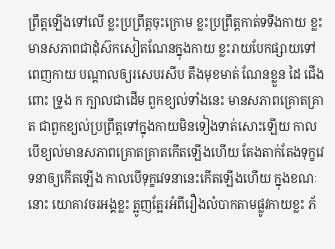ព្រឹត្តឡើងទៅលើ ខ្លះប្រព្រឹត្តចុះក្រោម ខ្លះប្រព្រឹត្តកាត់ទទឹងកាយ ខ្លះមានសភាពជាដុំស៊កសៀតណែនក្នុងកាយ ខ្លះរាយបែកផ្សាយទៅពេញកាយ បណ្តាលឲ្យរសេបរសីប តឹងមុខមាត់ ណែនខ្លួន ដៃ ជើង ពោះ ទ្រូង ក ក្បាលជាដើម ពួកខ្យល់ទាំងនេះ មានសភាពគ្រោតគ្រាត ជាពួកខ្យល់ប្រព្រឹត្តទៅក្នុងកាយមិនទៀងទាត់សោះឡើយ កាលបើខ្យល់មានសភាពគ្រោតគ្រាតកើតឡើងហើយ តែងតាក់តែងទុក្ខវេទនាឲ្យកើតឡើង កាលបើទុក្ខវេទនានេះកើតឡើងហើយ ក្នុងខណៈនោះ យោគាវចរអង្គខ្លះ ត្អូញត្អែរអំពីរឿងលំបាកតាមផ្លូវកាយខ្លះ ភ័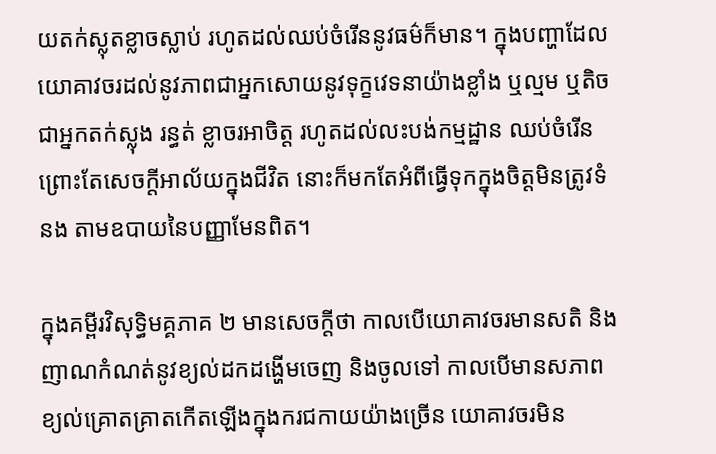យតក់ស្លុតខ្លាចស្លាប់ រហូតដល់ឈប់ចំរើននូវធម៌ក៏មាន។ ក្នុងបញ្ហាដែលយោគាវចរដល់នូវភាពជាអ្នកសោយនូវទុក្ខវេទនាយ៉ាងខ្លាំង ឬល្មម ឬតិច ជាអ្នកតក់ស្លុង រន្ធត់ ខ្លាចរអាចិត្ត រហូតដល់លះបង់កម្មដ្ឋាន ឈប់ចំរើនព្រោះតែសេចក្តីអាល័យក្នុងជីវិត នោះក៏មកតែអំពីធ្វើទុកក្នុងចិត្តមិនត្រូវទំនង តាមឧបាយនៃបញ្ញាមែនពិត។

ក្នុងគម្ពីរវិសុទ្ធិមគ្គភាគ ២ មានសេចក្តីថា កាលបើយោគាវចរមានសតិ និងញាណកំណត់នូវខ្យល់ដកដង្ហើមចេញ និងចូលទៅ កាលបើមានសភាពខ្យល់គ្រោតគ្រាតកើតឡើងក្នុងករជកាយយ៉ាងច្រើន យោគាវចរមិន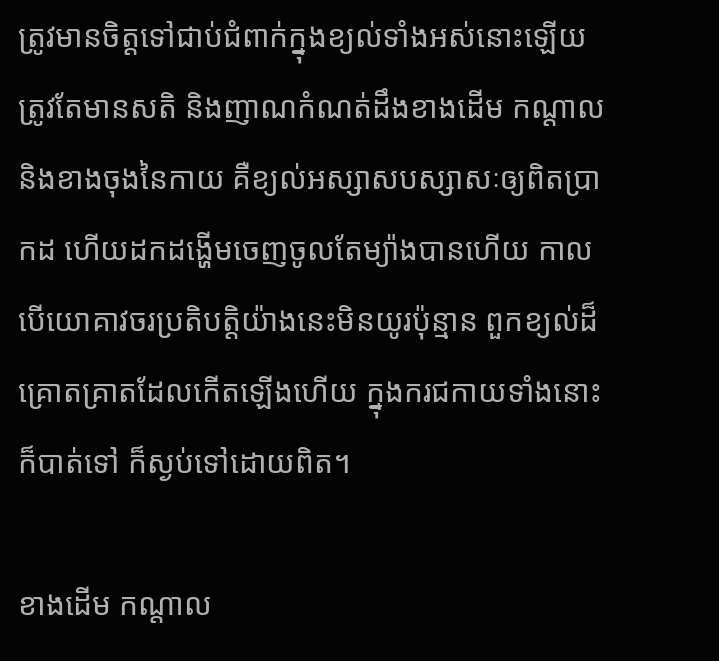ត្រូវមានចិត្តទៅជាប់ជំពាក់ក្នុងខ្យល់ទាំងអស់នោះឡើយ ត្រូវតែមានសតិ និងញាណកំណត់ដឹងខាងដើម កណ្តាល និងខាងចុងនៃកាយ គឺខ្យល់អស្សាសបស្សាសៈឲ្យពិតប្រាកដ ហើយដកដង្ហើមចេញចូលតែម្យ៉ាងបានហើយ កាលបើយោគាវចរប្រតិបត្តិយ៉ាងនេះមិនយូរប៉ុន្មាន ពួកខ្យល់ដ៏គ្រោតគ្រាតដែលកើតឡើងហើយ ក្នុងករជកាយទាំងនោះ ក៏បាត់ទៅ ក៏ស្ងប់ទៅដោយពិត។

ខាងដើម កណ្តាល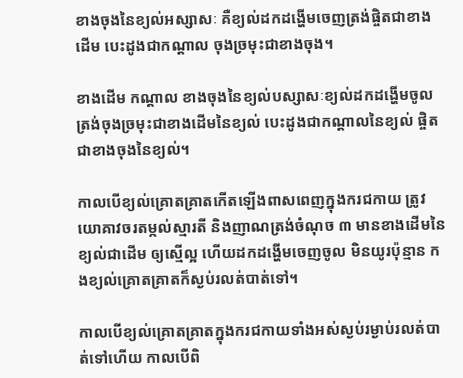ខាងចុងនៃខ្យល់អស្សាសៈ គឺខ្យល់ដកដង្ហើមចេញត្រង់ផ្ចិតជាខាងដើម បេះដូងជាកណ្តាល ចុងច្រមុះជាខាងចុង។

ខាងដើម កណ្តាល ខាងចុងនៃខ្យល់បស្សាសៈខ្យល់ដកដង្ហើមចូល ត្រង់ចុងច្រមុះជាខាងដើមនៃខ្យល់ បេះដូងជាកណ្តាលនៃខ្យល់ ផ្ចិតជាខាងចុងនៃខ្យល់។

កាលបើខ្យល់គ្រោតគ្រាតកើតឡើងពាសពេញក្នុងករជកាយ ត្រូវយោគាវចរតម្កល់ស្មារតី និងញាណត្រង់ចំណុច ៣ មានខាងដើមនៃខ្យល់ជាដើម ឲ្យស្មើល្អ ហើយដកដង្ហើមចេញចូល មិនយូរប៉ុន្មាន កងខ្យល់គ្រោតគ្រាតក៏ស្ងប់រលត់បាត់ទៅ។

កាលបើខ្យល់គ្រោតគ្រាតក្នុងករជកាយទាំងអស់ស្ងប់រម្ងាប់រលត់បាត់ទៅហើយ កាលបើពិ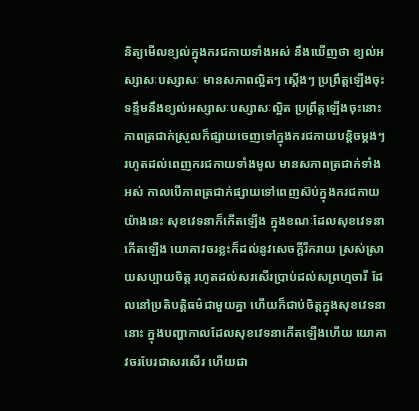និត្យមើលខ្យល់ក្នុងករជកាយទាំងអស់ នឹងឃើញថា ខ្យល់អស្សាសៈបស្សាសៈ មានសភាពល្អិតៗ ស្តើងៗ ប្រព្រឹត្តឡើងចុះ ទន្ទឹមនឹងខ្យល់អស្សាសៈបស្សាសៈល្អិត ប្រព្រឹត្តឡើងចុះនោះ ភាពត្រជាក់ស្រួលក៏ផ្សាយចេញទៅក្នុងករជកាយបន្តិចម្តងៗ រហូតដល់ពេញករជកាយទាំងមូល មានសភាពត្រជាក់ទាំងអស់ កាលបើភាពត្រជាក់ផ្សាយទៅពេញស៊ប់ក្នុងករជកាយយ៉ាងនេះ សុខវេទនាក៏កើតឡើង ក្នុងខណៈដែលសុខវេទនាកើតឡើង យោគាវចរខ្លះក៏ដល់នូវសេចក្តីរីករាយ ស្រស់ស្រាយសប្បាយចិត្ត រហូតដល់សរសើរប្រាប់ដល់សព្រហ្មចារី ដែលនៅប្រតិបត្តិធម៌ជាមួយគ្នា ហើយក៏ជាប់ចិត្តក្នុងសុខវេទនានោះ ក្នុងបញ្ហាកាលដែលសុខវេទនាកើតឡើងហើយ យោគាវចរបែរជាសរសើរ ហើយជា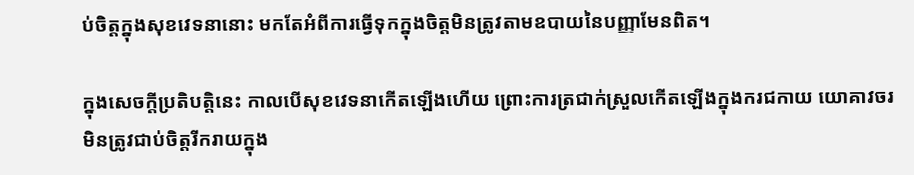ប់ចិត្តក្នុងសុខវេទនានោះ មកតែអំពីការធ្វើទុកក្នុងចិត្តមិនត្រូវតាមឧបាយនៃបញ្ញាមែនពិត។

ក្នុងសេចក្តីប្រតិបត្តិនេះ កាលបើសុខវេទនាកើតឡើងហើយ ព្រោះការត្រជាក់ស្រួលកើតឡើងក្នុងករជកាយ យោគាវចរ មិនត្រូវជាប់ចិត្តរីករាយក្នុង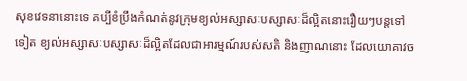សុខវេទនានោះទេ គប្បីខំប្រឹងកំណត់នូវក្រុមខ្យល់អស្សាសៈបស្សាសៈដ៏ល្អិតនោះរឿយៗបន្តទៅទៀត ខ្យល់អស្សាសៈបស្សាសៈដ៏ល្អិតដែលជាអារម្មណ៍របស់សតិ និងញាណនោះ ដែលយោគាវច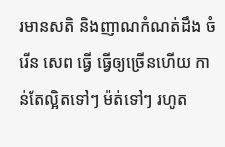រមានសតិ និងញាណកំណត់ដឹង ចំរើន សេព ធ្វើ ធ្វើឲ្យច្រើនហើយ កាន់តែល្អិតទៅៗ ម៉ត់ទៅៗ រហូត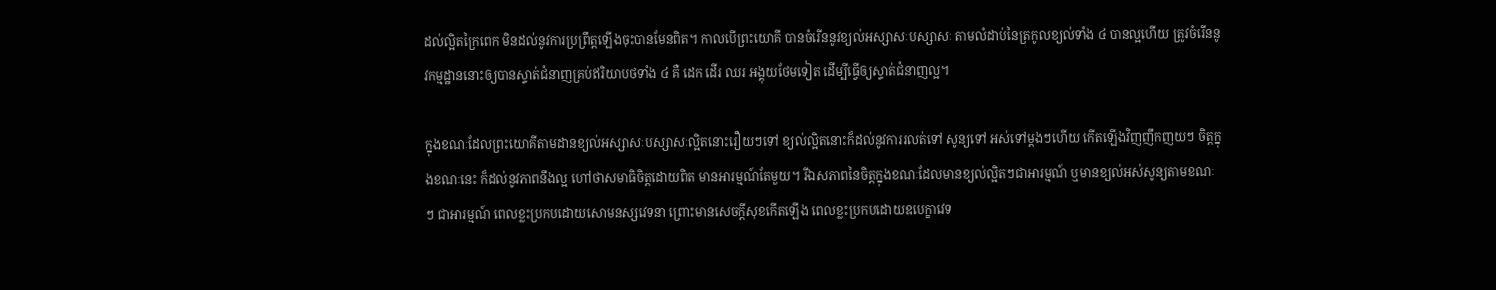ដល់ល្អិតក្រៃពេក មិនដល់នូវការប្រព្រឹត្តឡើងចុះបានមែនពិត។ កាលបើព្រះយោគី បានចំរើននូវខ្យល់អស្សាសៈបស្សាសៈ តាមលំដាប់នៃត្រកូលខ្យល់ទាំង ៤ បានល្អហើយ ត្រូវចំរើននូវកម្មដ្ឋាននោះឲ្យបានស្ទាត់ជំនាញគ្រប់ឥរិយាបថទាំង ៤ គឺ ដេក ដើរ ឈរ អង្គុយថែមទៀត ដើម្បីធ្វើឲ្យស្ទាត់ជំនាញល្អ។

ក្នុងខណៈដែលព្រះយោគីតាមដានខ្យល់អស្សាសៈបស្សាសៈល្អិតនោះរឿយៗទៅ ខ្យល់ល្អិតនោះក៏ដល់នូវការរលត់ទៅ សូន្យទៅ អស់ទៅម្តងៗហើយ កើតឡើងវិញញឹកញយៗ ចិត្តក្នុងខណៈនេះ ក៏ដល់នូវភាពនឹងល្អ ហៅថាសមាធិចិត្តដោយពិត មានអារម្មណ៍តែមួយ។ រីឯសភាពនៃចិត្តក្នុងខណៈដែលមានខ្យល់ល្អិតៗជាអារម្មណ៍ ឬមានខ្យល់អស់សូន្យតាមខណៈៗ ជាអារម្មណ៍ ពេលខ្លះប្រកបដោយសោមនស្សវេទនា ព្រោះមានសេចក្តីសុខកើតឡើង ពេលខ្លះប្រកបដោយឧបេក្ខាវេទ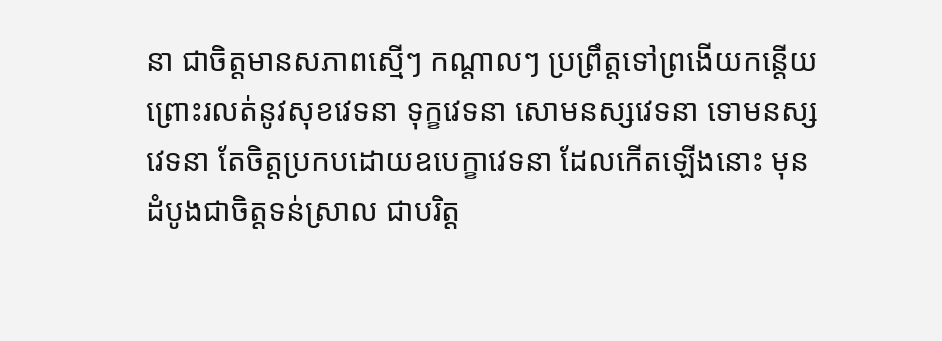នា ជាចិត្តមានសភាពស្មើៗ កណ្តាលៗ ប្រព្រឹត្តទៅព្រងើយកន្តើយ ព្រោះរលត់នូវសុខវេទនា ទុក្ខវេទនា សោមនស្សវេទនា ទោមនស្សវេទនា តែចិត្តប្រកបដោយឧបេក្ខាវេទនា ដែលកើតឡើងនោះ មុនដំបូងជាចិត្តទន់ស្រាល ជាបរិត្ត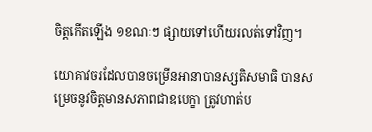ចិត្តកើតឡើង ១ខណៈៗ ផ្សាយទៅហើយរលត់ទៅវិញ។

យោគាវចរដែលបានចម្រើនអានាបានស្សតិសមាធិ បានសម្រេចនូវចិត្តមានសភាពជាឧបេក្ខា ត្រូវហាត់ប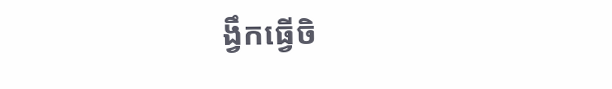ង្វឹកធ្វើចិ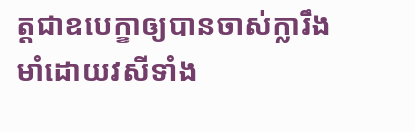ត្តជាឧបេក្ខាឲ្យបានចាស់ក្លារឹងមាំដោយវសីទាំង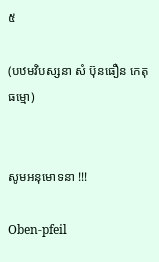៥

(បឋមវិបស្សនា សំ ប៊ុនធឿន កេតុធម្មោ)


សូមអនុមោទនា !!!

Oben-pfeil